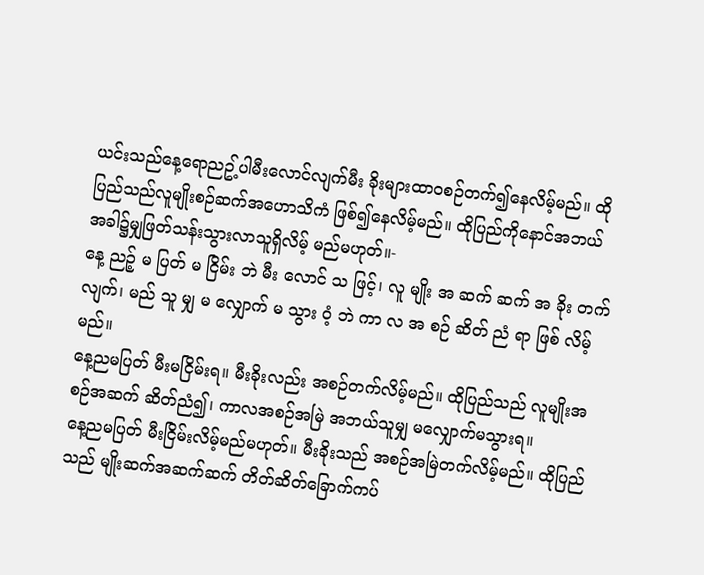ယင်းသည်နေ့ရောညဥ့်ပါမီးလောင်လျက်မီး ခိုးများထာဝစဉ်တက်၍နေလိမ့်မည်။ ထို ပြည်သည်လူမျိုးစဉ်ဆက်အဟောသိကံ ဖြစ်၍နေလိမ့်မည်။ ထိုပြည်ကိုနောင်အဘယ် အခါ၌မျှဖြတ်သန်းသွားလာသူရှိလိမ့် မည်မဟုတ်။-
နေ့ ညဉ့် မ ပြတ် မ ငြိမ်း ဘဲ မီး လောင် သ ဖြင့်၊ လူ မျိုး အ ဆက် ဆက် အ ခိုး တက် လျက်၊ မည် သူ မျှ မ လျှောက် မ သွား ဝံ့ ဘဲ ကာ လ အ စဉ် ဆိတ် ညံ ရာ ဖြစ် လိမ့် မည်။
နေ့ညမပြတ် မီးမငြိမ်းရ။ မီးခိုးလည်း အစဉ်တက်လိမ့်မည်။ ထိုပြည်သည် လူမျိုးအစဉ်အဆက် ဆိတ်ညံ၍၊ ကာလအစဉ်အမြဲ အဘယ်သူမျှ မလျှောက်မသွားရ။
နေ့ညမပြတ် မီးငြိမ်းလိမ့်မည်မဟုတ်။ မီးခိုးသည် အစဉ်အမြဲတက်လိမ့်မည်။ ထိုပြည်သည် မျိုးဆက်အဆက်ဆက် တိတ်ဆိတ်ခြောက်ကပ်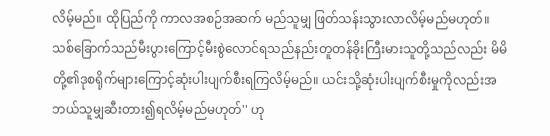လိမ့်မည်။ ထိုပြည်ကို ကာလအစဉ်အဆက် မည်သူမျှ ဖြတ်သန်းသွားလာလိမ့်မည်မဟုတ်။
သစ်ခြောက်သည်မီးပွားကြောင့်မီးစွဲလောင်ရသည်နည်းတူတန်ခိုးကြီးမားသူတို့သည်လည်း မိမိတို့၏ဒုစရိုက်များကြောင့်ဆုံးပါးပျက်စီးရကြလိမ့်မည်။ ယင်းသို့ဆုံးပါးပျက်စီးမှုကိုလည်းအဘယ်သူမျှဆီးတား၍ရလိမ့်မည်မဟုတ်'' ဟု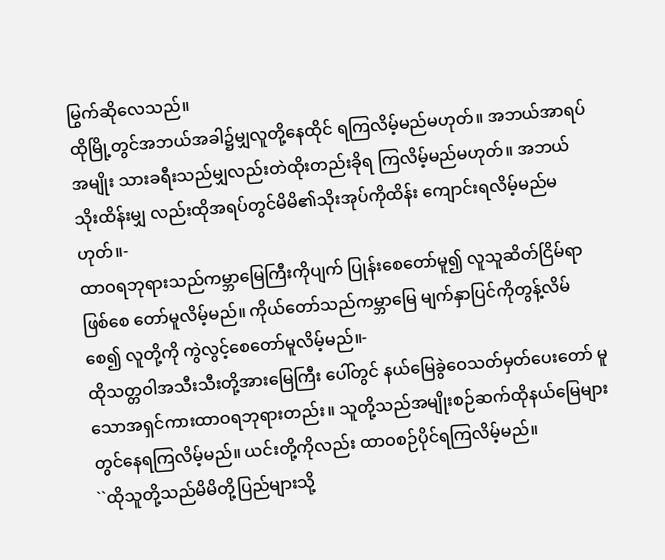မြွက်ဆိုလေသည်။
ထိုမြို့တွင်အဘယ်အခါ၌မျှလူတို့နေထိုင် ရကြလိမ့်မည်မဟုတ်။ အဘယ်အာရပ်အမျိုး သားခရီးသည်မျှလည်းတဲထိုးတည်းခိုရ ကြလိမ့်မည်မဟုတ်။ အဘယ်သိုးထိန်းမျှ လည်းထိုအရပ်တွင်မိမိ၏သိုးအုပ်ကိုထိန်း ကျောင်းရလိမ့်မည်မဟုတ်။-
ထာဝရဘုရားသည်ကမ္ဘာမြေကြီးကိုပျက် ပြုန်းစေတော်မူ၍ လူသူဆိတ်ငြိမ်ရာဖြစ်စေ တော်မူလိမ့်မည်။ ကိုယ်တော်သည်ကမ္ဘာမြေ မျက်နှာပြင်ကိုတွန့်လိမ်စေ၍ လူတို့ကို ကွဲလွင့်စေတော်မူလိမ့်မည်။-
ထိုသတ္တဝါအသီးသီးတို့အားမြေကြီး ပေါ်တွင် နယ်မြေခွဲဝေသတ်မှတ်ပေးတော် မူသောအရှင်ကားထာဝရဘုရားတည်း။ သူတို့သည်အမျိုးစဉ်ဆက်ထိုနယ်မြေများ တွင်နေရကြလိမ့်မည်။ ယင်းတို့ကိုလည်း ထာဝစဉ်ပိုင်ရကြလိမ့်မည်။
``ထိုသူတို့သည်မိမိတို့ပြည်များသို့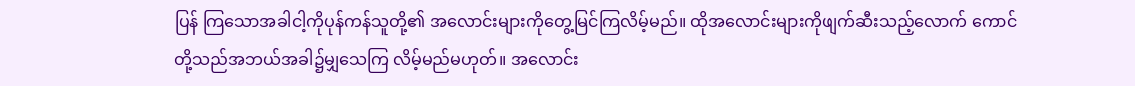ပြန် ကြသောအခါငါ့ကိုပုန်ကန်သူတို့၏ အလောင်းများကိုတွေ့မြင်ကြလိမ့်မည်။ ထိုအလောင်းများကိုဖျက်ဆီးသည့်လောက် ကောင်တို့သည်အဘယ်အခါ၌မျှသေကြ လိမ့်မည်မဟုတ်။ အလောင်း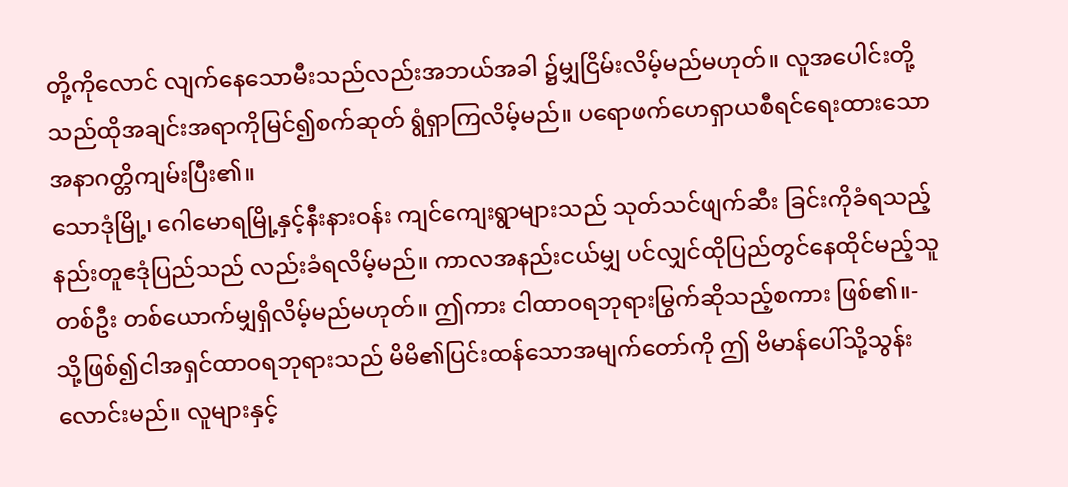တို့ကိုလောင် လျက်နေသောမီးသည်လည်းအဘယ်အခါ ၌မျှငြိမ်းလိမ့်မည်မဟုတ်။ လူအပေါင်းတို့ သည်ထိုအချင်းအရာကိုမြင်၍စက်ဆုတ် ရွံရှာကြလိမ့်မည်။ ပရောဖက်ဟေရှာယစီရင်ရေးထားသော အနာဂတ္တိကျမ်းပြီး၏။
သောဒုံမြို့၊ ဂေါမောရမြို့နှင့်နီးနားဝန်း ကျင်ကျေးရွာများသည် သုတ်သင်ဖျက်ဆီး ခြင်းကိုခံရသည့်နည်းတူဧဒုံပြည်သည် လည်းခံရလိမ့်မည်။ ကာလအနည်းငယ်မျှ ပင်လျှင်ထိုပြည်တွင်နေထိုင်မည့်သူတစ်ဦး တစ်ယောက်မျှရှိလိမ့်မည်မဟုတ်။ ဤကား ငါထာဝရဘုရားမြွက်ဆိုသည့်စကား ဖြစ်၏။-
သို့ဖြစ်၍ငါအရှင်ထာဝရဘုရားသည် မိမိ၏ပြင်းထန်သောအမျက်တော်ကို ဤ ဗိမာန်ပေါ်သို့သွန်းလောင်းမည်။ လူများနှင့်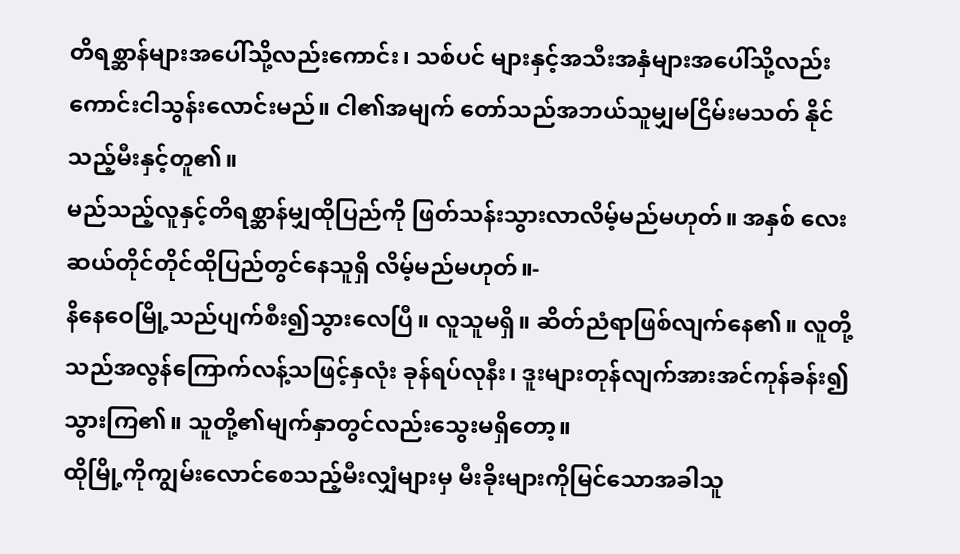တိရစ္ဆာန်များအပေါ်သို့လည်းကောင်း၊ သစ်ပင် များနှင့်အသီးအနှံများအပေါ်သို့လည်း ကောင်းငါသွန်းလောင်းမည်။ ငါ၏အမျက် တော်သည်အဘယ်သူမျှမငြိမ်းမသတ် နိုင်သည့်မီးနှင့်တူ၏။
မည်သည့်လူနှင့်တိရစ္ဆာန်မျှထိုပြည်ကို ဖြတ်သန်းသွားလာလိမ့်မည်မဟုတ်။ အနှစ် လေးဆယ်တိုင်တိုင်ထိုပြည်တွင်နေသူရှိ လိမ့်မည်မဟုတ်။-
နိနေဝေမြို့သည်ပျက်စီး၍သွားလေပြီ။ လူသူမရှိ။ ဆိတ်ညံရာဖြစ်လျက်နေ၏။ လူတို့သည်အလွန်ကြောက်လန့်သဖြင့်နှလုံး ခုန်ရပ်လုနီး၊ ဒူးများတုန်လျက်အားအင်ကုန်ခန်း၍သွားကြ၏။ သူတို့၏မျက်နှာတွင်လည်းသွေးမရှိတော့။
ထိုမြို့ကိုကျွမ်းလောင်စေသည့်မီးလျှံများမှ မီးခိုးများကိုမြင်သောအခါသူ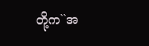တို့က``အ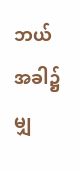ဘယ် အခါ၌မျှ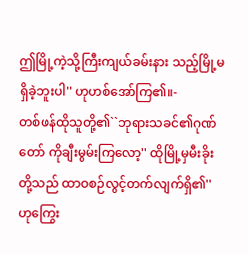ဤမြို့ကဲ့သို့ကြီးကျယ်ခမ်းနား သည့်မြို့မရှိခဲ့ဘူးပါ'' ဟုဟစ်အော်ကြ၏။-
တစ်ဖန်ထိုသူတို့၏``ဘုရားသခင်၏ဂုဏ်တော် ကိုချီးမွမ်းကြလော့'' ထိုမြို့မှမီးခိုးတို့သည် ထာဝစဉ်လွင့်တက်လျက်ရှိ၏'' ဟုကြွေး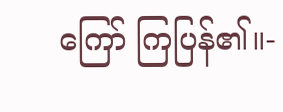ကြော် ကြပြန်၏။-